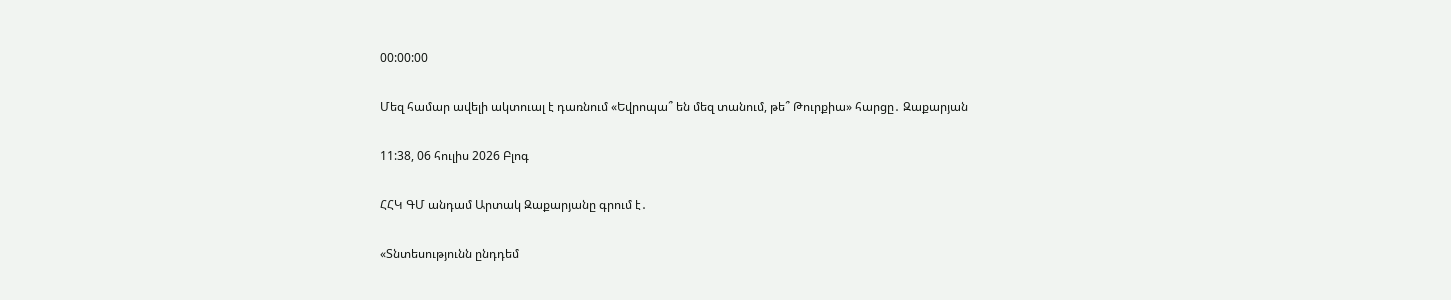00:00:00

Մեզ համար ավելի ակտուալ է դառնում «Եվրոպա՞ են մեզ տանում, թե՞ Թուրքիա» հարցը․ Զաքարյան

11:38, 06 հուլիս 2026 Բլոգ

ՀՀԿ ԳՄ անդամ Արտակ Զաքարյանը գրում է․

«Տնտեսությունն ընդդեմ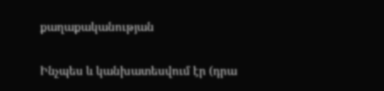քաղաքականության

Ինչպես և կանխատեսվում էր (դրա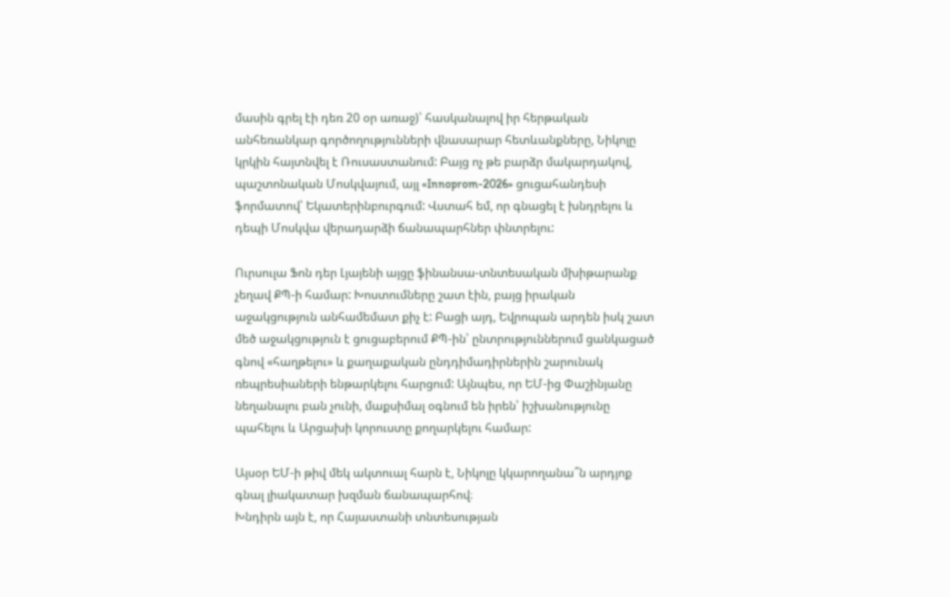մասին գրել էի դեռ 20 օր առաջ)՝ հասկանալով իր հերթական անհեռանկար գործողությունների վնասարար հետևանքները, Նիկոլը կրկին հայտնվել է Ռուսաստանում: Բայց ոչ թե բարձր մակարդակով, պաշտոնական Մոսկվայում, այլ «Innoprom-2026» ցուցահանդեսի ֆորմատով՝ Եկատերինբուրգում: Վստահ եմ, որ գնացել է խնդրելու և դեպի Մոսկվա վերադարձի ճանապարհներ փնտրելու:

Ուրսուլա Ֆոն դեր Լյայենի այցը ֆինանսա-տնտեսական մխիթարանք չեղավ ՔՊ-ի համար: Խոստումները շատ էին, բայց իրական աջակցություն անհամեմատ քիչ է: Բացի այդ, Եվրոպան արդեն իսկ շատ մեծ աջակցություն է ցուցաբերում ՔՊ-ին՝ ընտրություններում ցանկացած գնով «հաղթելու» և քաղաքական ընդդիմադիրներին շարունակ ռեպրեսիաների ենթարկելու հարցում: Այնպես, որ ԵՄ-ից Փաշինյանը նեղանալու բան չունի, մաքսիմալ օգնում են իրեն՝ իշխանությունը պահելու և Արցախի կորուստը քողարկելու համար:

Այսօր ԵՄ-ի թիվ մեկ ակտուալ հարն է, Նիկոլը կկարողանա՞ն արդյոք գնալ լիակատար խզման ճանապարհով։
Խնդիրն այն է, որ Հայաստանի տնտեսության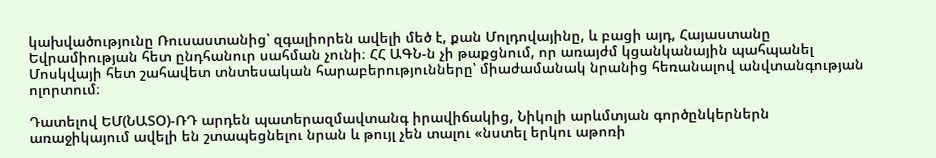կախվածությունը Ռուսաստանից՝ զգալիորեն ավելի մեծ է, քան Մոլդովայինը, և բացի այդ, Հայաստանը Եվրամիության հետ ընդհանուր սահման չունի։ ՀՀ ԱԳՆ-ն չի թաքցնում, որ առայժմ կցանկանային պահպանել Մոսկվայի հետ շահավետ տնտեսական հարաբերությունները՝ միաժամանակ նրանից հեռանալով անվտանգության ոլորտում։

Դատելով ԵՄ(ՆԱՏՕ)-ՌԴ արդեն պատերազմավտանգ իրավիճակից, Նիկոլի արևմտյան գործընկերներն առաջիկայում ավելի են շտապեցնելու նրան և թույլ չեն տալու «նստել երկու աթոռի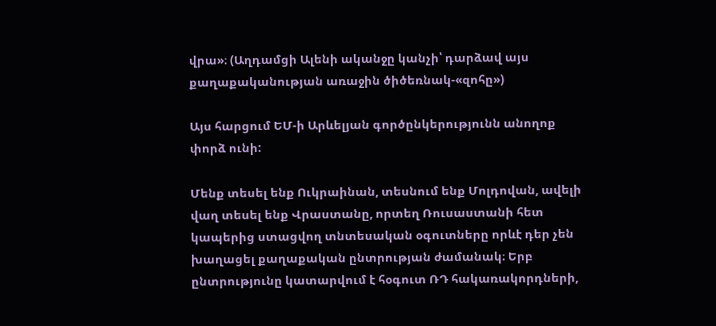վրա»։ (Աղդամցի Ալենի ականջը կանչի՝ դարձավ այս քաղաքականության առաջին ծիծեռնակ-«զոհը»)

Այս հարցում ԵՄ-ի Արևելյան գործընկերությունն անողոք փորձ ունի:

Մենք տեսել ենք Ուկրաինան, տեսնում ենք Մոլդովան, ավելի վաղ տեսել ենք Վրաստանը, որտեղ Ռուսաստանի հետ կապերից ստացվող տնտեսական օգուտները որևէ դեր չեն խաղացել քաղաքական ընտրության ժամանակ։ Երբ ընտրությունը կատարվում է հօգուտ ՌԴ հակառակորդների,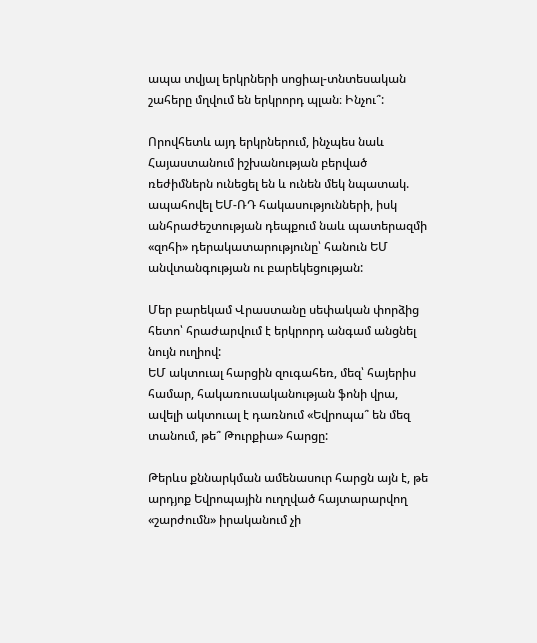ապա տվյալ երկրների սոցիալ-տնտեսական շահերը մղվում են երկրորդ պլան։ Ինչու՞:

Որովհետև այդ երկրներում, ինչպես նաև Հայաստանում իշխանության բերված ռեժիմներն ունեցել են և ունեն մեկ նպատակ. ապահովել ԵՄ-ՌԴ հակասությունների, իսկ անհրաժեշտության դեպքում նաև պատերազմի «զոհի» դերակատարությունը՝ հանուն ԵՄ անվտանգության ու բարեկեցության:

Մեր բարեկամ Վրաստանը սեփական փորձից հետո՝ հրաժարվում է երկրորդ անգամ անցնել նույն ուղիով:
ԵՄ ակտուալ հարցին զուգահեռ, մեզ՝ հայերիս համար, հակառուսականության ֆոնի վրա, ավելի ակտուալ է դառնում «Եվրոպա՞ են մեզ տանում, թե՞ Թուրքիա» հարցը:

Թերևս քննարկման ամենասուր հարցն այն է, թե արդյոք Եվրոպային ուղղված հայտարարվող «շարժումն» իրականում չի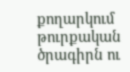քողարկում թուրքական ծրագիրն ու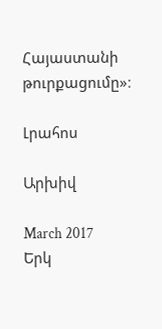Հայաստանի թուրքացումը»։

Լրահոս

Արխիվ

March 2017
Երկ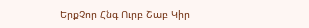ԵրքՉոր Հնգ Ուրբ Շաբ Կիր